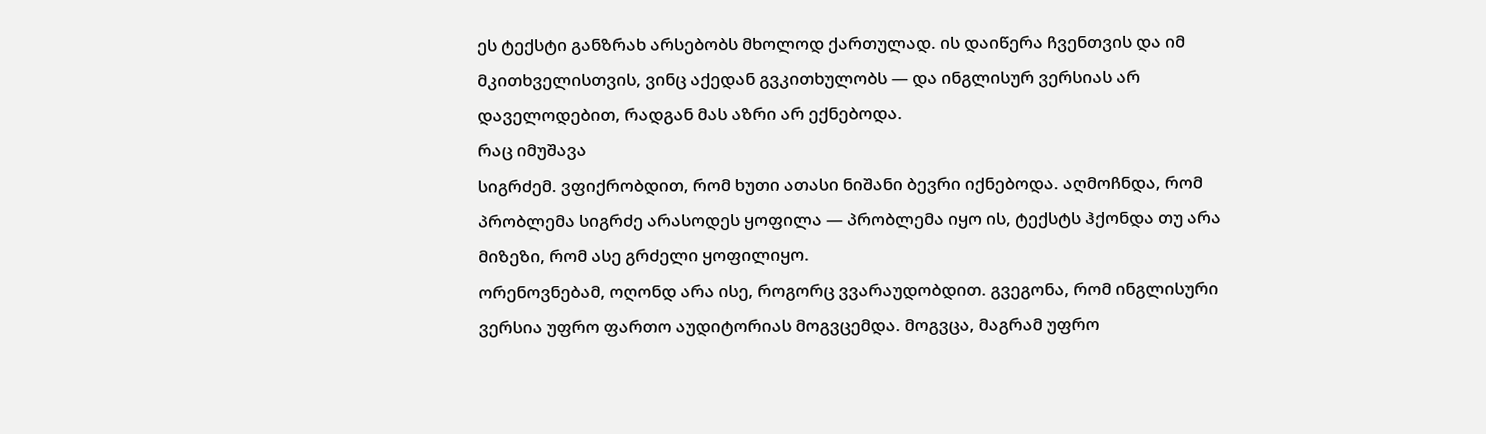ეს ტექსტი განზრახ არსებობს მხოლოდ ქართულად. ის დაიწერა ჩვენთვის და იმ მკითხველისთვის, ვინც აქედან გვკითხულობს — და ინგლისურ ვერსიას არ დაველოდებით, რადგან მას აზრი არ ექნებოდა.
რაც იმუშავა
სიგრძემ. ვფიქრობდით, რომ ხუთი ათასი ნიშანი ბევრი იქნებოდა. აღმოჩნდა, რომ პრობლემა სიგრძე არასოდეს ყოფილა — პრობლემა იყო ის, ტექსტს ჰქონდა თუ არა მიზეზი, რომ ასე გრძელი ყოფილიყო.
ორენოვნებამ, ოღონდ არა ისე, როგორც ვვარაუდობდით. გვეგონა, რომ ინგლისური ვერსია უფრო ფართო აუდიტორიას მოგვცემდა. მოგვცა, მაგრამ უფრო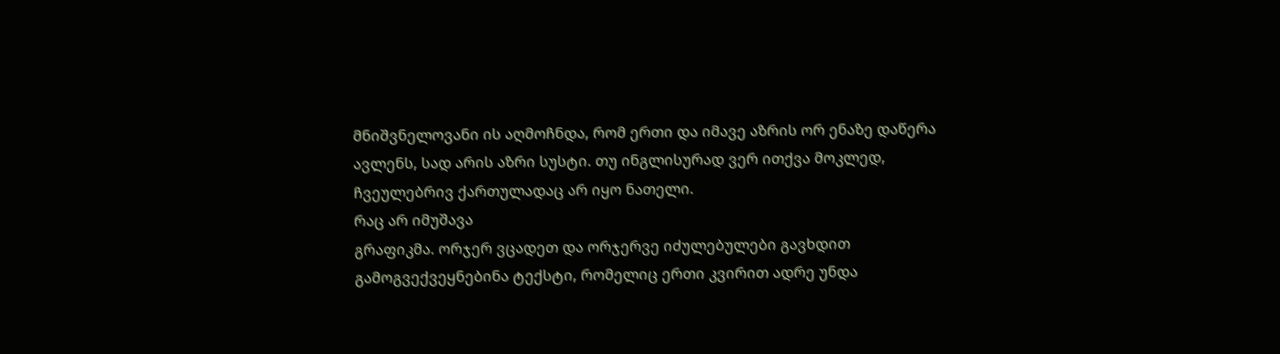მნიშვნელოვანი ის აღმოჩნდა, რომ ერთი და იმავე აზრის ორ ენაზე დაწერა ავლენს, სად არის აზრი სუსტი. თუ ინგლისურად ვერ ითქვა მოკლედ, ჩვეულებრივ ქართულადაც არ იყო ნათელი.
რაც არ იმუშავა
გრაფიკმა. ორჯერ ვცადეთ და ორჯერვე იძულებულები გავხდით გამოგვექვეყნებინა ტექსტი, რომელიც ერთი კვირით ადრე უნდა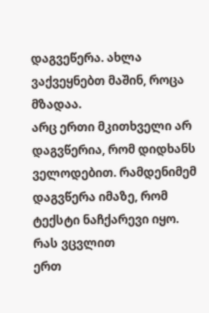დაგვეწერა. ახლა ვაქვეყნებთ მაშინ, როცა მზადაა.
არც ერთი მკითხველი არ დაგვწერია, რომ დიდხანს ველოდებით. რამდენიმემ დაგვწერა იმაზე, რომ ტექსტი ნაჩქარევი იყო.
რას ვცვლით
ერთ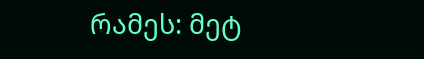რამეს: მეტ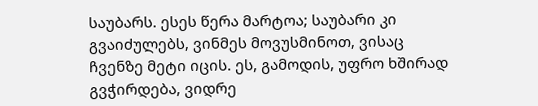საუბარს. ესეს წერა მარტოა; საუბარი კი გვაიძულებს, ვინმეს მოვუსმინოთ, ვისაც ჩვენზე მეტი იცის. ეს, გამოდის, უფრო ხშირად გვჭირდება, ვიდრე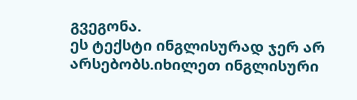გვეგონა.
ეს ტექსტი ინგლისურად ჯერ არ არსებობს.იხილეთ ინგლისური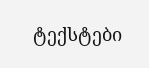ტექსტები